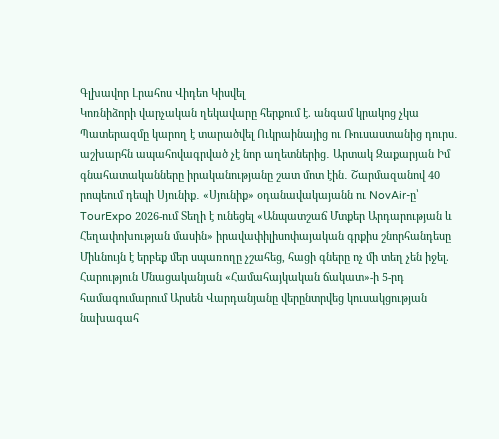Գլխավոր Լրահոս Վիդեո Կիսվել
Կոռնիձորի վարչական ղեկավարը հերքում է. անգամ կրակոց չկա Պատերազմը կարող է տարածվել Ուկրաինայից ու Ռուսաստանից դուրս․ աշխարհն ապահովագրված չէ նոր աղետներից․ Արտակ Զաքարյան Իմ գնահատականները իրականությանը շատ մոտ էին․ Շարմազանով 40 րոպեում դեպի Սյունիք․ «Սյունիք» օդանավակայանն ու NovAir-ը՝ TourExpo 2026-ում Տեղի է ունեցել «Անպատշաճ Մտքեր Արդարության և Հեղափոխության մասին» իրավափիլիսոփայական գրքիս շնորհանդեսը Միևնույն է երբեք մեր սպառողը չշահեց, հացի գները ոչ մի տեղ չեն իջել. Հարություն Մնացականյան «Համահայկական ճակատ»-ի 5-րդ համագումարում Արսեն Վարդանյանը վերընտրվեց կուսակցության նախագահ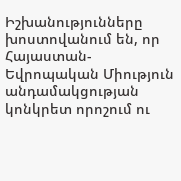Իշխանությունները խոստովանում են, որ Հայաստան-Եվրոպական Միություն անդամակցության կոնկրետ որոշում ու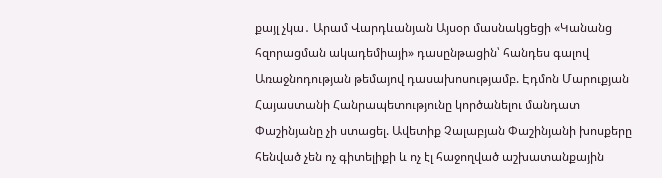քայլ չկա․ Արամ Վարդևանյան Այսօր մասնակցեցի «Կանանց հզորացման ակադեմիայի» դասընթացին՝ հանդես գալով Առաջնոդության թեմայով դասախոսությամբ. Էդմոն Մարուքյան Հայաստանի Հանրապետությունը կործանելու մանդատ Փաշինյանը չի ստացել. Ավետիք Չալաբյան Փաշինյանի խոսքերը հենված չեն ոչ գիտելիքի և ոչ էլ հաջողված աշխատանքային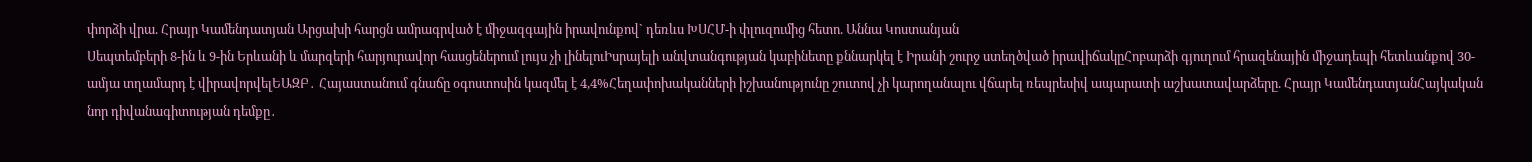փորձի վրա. Հրայր Կամենդատյան Արցախի հարցն ամրագրված է միջազգային իրավունքով` դեռևս ԽՍՀՄ-ի փլուզումից հետո. Աննա Կոստանյան
Սեպտեմբերի 8-ին և 9-ին Երևանի և մարզերի հարյուրավոր հասցեներում լույս չի լինելուԻսրայելի անվտանգության կաբինետը քննարկել է Իրանի շուրջ ստեղծված իրավիճակըՀոբարձի գյուղում հրազենային միջադեպի հետևանքով 30-ամյա տղամարդ է վիրավորվելԵԱԶԲ․ Հայաստանում գնաճը օգոստոսին կազմել է 4,4%Հեղափոխականների իշխանությունը շուտով չի կարողանալու վճարել ռեպրեսիվ ապարատի աշխատավարձերը. Հրայր ԿամենդատյանՀայկական նոր դիվանագիտության դեմքը․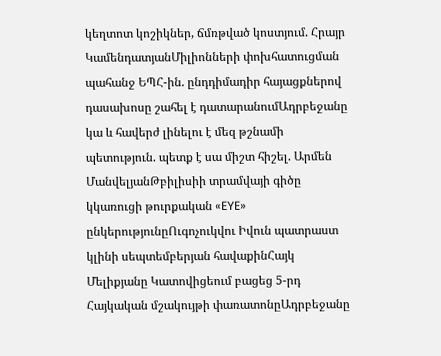կեղտոտ կոշիկներ, ճմռթված կոստյում. Հրայր ԿամենդատյանՄիլիոնների փոխհատուցման պահանջ ԵՊՀ-ին. ընդդիմադիր հայացքներով դասախոսը շահել է դատարանումԱդրբեջանը կա և հավերժ լինելու է մեզ թշնամի պետություն. պետք է սա միշտ հիշել. Արմեն ՄանվելյանԹբիլիսիի տրամվայի գիծը կկառուցի թուրքական «EYE» ընկերությունըՈւգոչուկվու Իվուն պատրաստ կլինի սեպտեմբերյան հավաքինՀայկ Մելիքյանը Կատովիցեում բացեց 5-րդ Հայկական մշակույթի փառատոնըԱդրբեջանը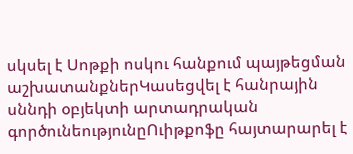սկսել է Սոթքի ոսկու հանքում պայթեցման աշխատանքներԿասեցվել է հանրային սննդի օբյեկտի արտադրական գործունեությունըՈւիթքոֆը հայտարարել է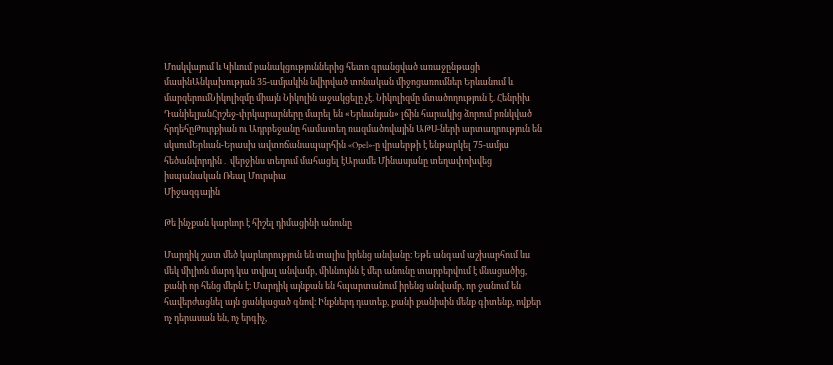Մոսկվայում և Կիևում բանակցություններից հետո գրանցված առաջընթացի մասինԱնկախության 35-ամյակին նվիրված տոնական միջոցառումներ Երևանում և մարզերումՆիկոլիզմը միայն Նիկոլին աջակցելը չէ. Նիկոլիզմը մտածողություն է. Հենրիխ ԴանիելյանՀրշեջ-փրկարարները մարել են «Երևանյան» լճին հարակից ձորում բռնկված հրդեհըԹուրքիան ու Ադրբեջանը համատեղ ռազմածովային ԱԹՍ-ների արտադրություն են սկսումԵրևան-Երասխ ավտոճանապարհին «Opel»-ը վրաերթի է ենթարկել 75-ամյա հեծանվորդին․ վերջինս տեղում մահացել էԱրամե Մինասյանը տեղափոխվեց իսպանական Ռեալ Մուրսիա
Միջազգային

Թե ինչքան կարևոր է հիշել դիմացինի անունը

Մարդիկ շատ մեծ կարևորություն են տալիս իրենց անվանը։ Եթե անգամ աշխարհում ևս մեկ միլիոն մարդ կա տվյալ անվամբ, միևնույնն է մեր անունը տարբերվում է մնացածից, քանի որ հենց մերն է։ Մարդիկ այնքան են հպարտանում իրենց անվամբ, որ ջանում են հավերժացնել այն ցանկացած գնով։ Ինքներդ դատեք, քանի քանիսին մենք գիտենք, ովքեր ոչ դերասան են, ոչ երգիչ,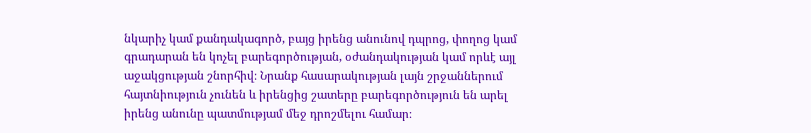նկարիչ կամ քանդակագործ, բայց իրենց անունով դպրոց, փողոց կամ գրադարան են կոչել բարեգործության, օժանդակության կամ որևէ այլ աջակցության շնորհիվ։ Նրանք հասարակության լայն շրջաններում հայտնիություն չունեն և իրենցից շատերը բարեգործություն են արել իրենց անունը պատմությամ մեջ դրոշմելու համար։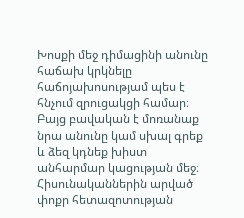Խոսքի մեջ դիմացինի անունը հաճախ կրկնելը հաճոյախոսությամ պես է հնչում զրուցակցի համար։ Բայց բավական է մոռանաք նրա անունը կամ սխալ գրեք և ձեզ կդնեք խիստ անհարմար կացության մեջ։ Հիսունականներին արված փոքր հետազոտության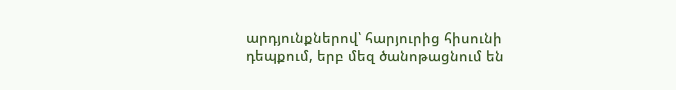արդյունքներով՝ հարյուրից հիսունի դեպքում, երբ մեզ ծանոթացնում են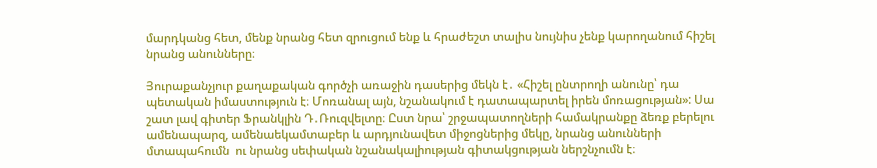մարդկանց հետ, մենք նրանց հետ զրուցում ենք և հրաժեշտ տալիս նույնիս չենք կարողանում հիշել նրանց անունները։

Յուրաքանչյուր քաղաքական գործչի առաջին դասերից մեկն է․ «Հիշել ընտրողի անունը՝ դա պետական իմաստություն է։ Մոռանալ այն, նշանակում է դատապարտել իրեն մոռացության»: Սա շատ լավ գիտեր Ֆրանկլին Դ․Ռուզվելտը։ Ըստ նրա՝ շրջապատողների համակրանքը ձեռք բերելու ամենապարզ, ամենաեկամտաբեր և արդյունավետ միջոցներից մեկը, նրանց անունների մտապահումն  ու նրանց սեփական նշանակալիության գիտակցության ներշնչումն է։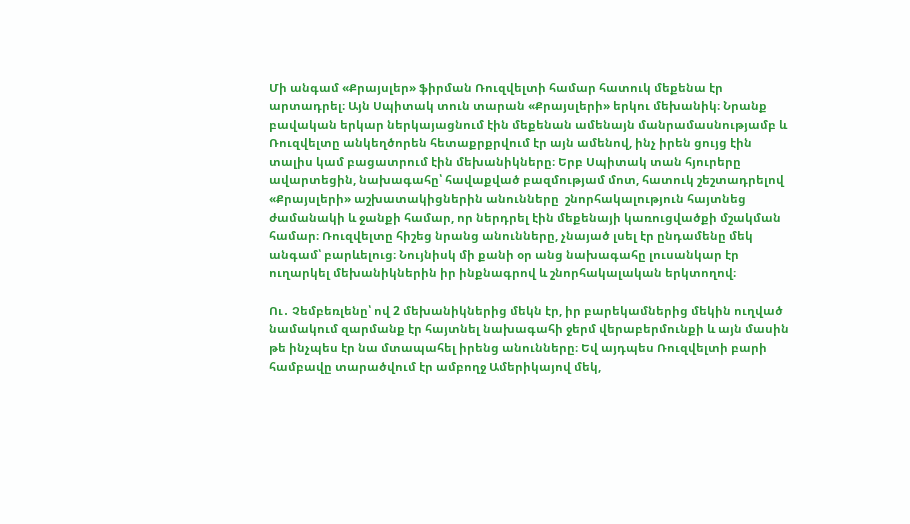Մի անգամ «Քրայսլեր» ֆիրման Ռուզվելտի համար հատուկ մեքենա էր արտադրել։ Այն Սպիտակ տուն տարան «Քրայսլերի» երկու մեխանիկ։ Նրանք բավական երկար ներկայացնում էին մեքենան ամենայն մանրամասնությամբ և Ռուզվելտը անկեղծորեն հետաքրքրվում էր այն ամենով, ինչ իրեն ցույց էին տալիս կամ բացատրում էին մեխանիկները։ Երբ Սպիտակ տան հյուրերը ավարտեցին, նախագահը՝ հավաքված բազմությամ մոտ, հատուկ շեշտադրելով «Քրայսլերի» աշխատակիցներին անունները  շնորհակալություն հայտնեց ժամանակի և ջանքի համար, որ ներդրել էին մեքենայի կառուցվածքի մշակման համար։ Ռուզվելտը հիշեց նրանց անունները, չնայած լսել էր ընդամենը մեկ անգամ՝ բարևելուց։ Նույնիսկ մի քանի օր անց նախագահը լուսանկար էր ուղարկել մեխանիկներին իր ինքնագրով և շնորհակալական երկտողով։

Ու․ Չեմբեռլենը՝ ով 2 մեխանիկներից մեկն էր, իր բարեկամներից մեկին ուղված նամակում զարմանք էր հայտնել նախագահի ջերմ վերաբերմունքի և այն մասին թե ինչպես էր նա մտապահել իրենց անունները։ Եվ այդպես Ռուզվելտի բարի համբավը տարածվում էր ամբողջ Ամերիկայով մեկ,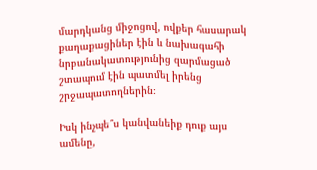մարդկանց միջոցով, ովքեր հասարակ քաղաքացիներ էին և նախագահի նրբանակատությունից զարմացած շտապում էին պատմել իրենց շրջապատողներին։

Իսկ ինչպե՞ս կանվանեիք դուք այս ամենը,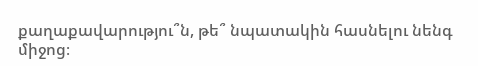քաղաքավարությու՞ն, թե՞ նպատակին հասնելու նենգ միջոց։